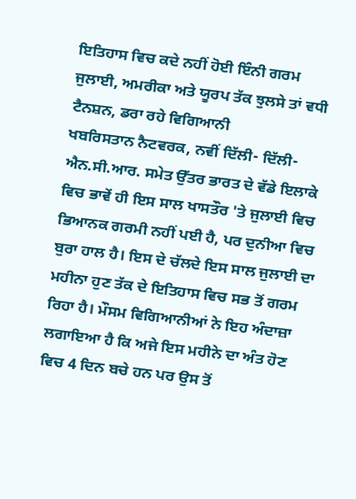ਇਤਿਹਾਸ ਵਿਚ ਕਦੇ ਨਹੀਂ ਹੋਈ ਇੰਨੀ ਗਰਮ ਜੁਲਾਈ, ਅਮਰੀਕਾ ਅਤੇ ਯੂਰਪ ਤੱਕ ਝੁਲਸੇ ਤਾਂ ਵਧੀ ਟੈਨਸ਼ਨ, ਡਰਾ ਰਹੇ ਵਿਗਿਆਨੀ
ਖਬਰਿਸਤਾਨ ਨੈਟਵਰਕ, ਨਵੀਂ ਦਿੱਲੀ- ਦਿੱਲੀ-ਐਨ.ਸੀ.ਆਰ. ਸਮੇਤ ਉੱਤਰ ਭਾਰਤ ਦੇ ਵੱਡੇ ਇਲਾਕੇ ਵਿਚ ਭਾਵੇਂ ਹੀ ਇਸ ਸਾਲ ਖਾਸਤੌਰ 'ਤੇ ਜੁਲਾਈ ਵਿਚ ਭਿਆਨਕ ਗਰਮੀ ਨਹੀਂ ਪਈ ਹੈ, ਪਰ ਦੁਨੀਆ ਵਿਚ ਬੁਰਾ ਹਾਲ ਹੈ। ਇਸ ਦੇ ਚੱਲਦੇ ਇਸ ਸਾਲ ਜੁਲਾਈ ਦਾ ਮਹੀਨਾ ਹੁਣ ਤੱਕ ਦੇ ਇਤਿਹਾਸ ਵਿਚ ਸਭ ਤੋਂ ਗਰਮ ਰਿਹਾ ਹੈ। ਮੌਸਮ ਵਿਗਿਆਨੀਆਂ ਨੇ ਇਹ ਅੰਦਾਜ਼ਾ ਲਗਾਇਆ ਹੈ ਕਿ ਅਜੇ ਇਸ ਮਹੀਨੇ ਦਾ ਅੰਤ ਹੋਣ ਵਿਚ 4 ਦਿਨ ਬਚੇ ਹਨ ਪਰ ਉਸ ਤੋਂ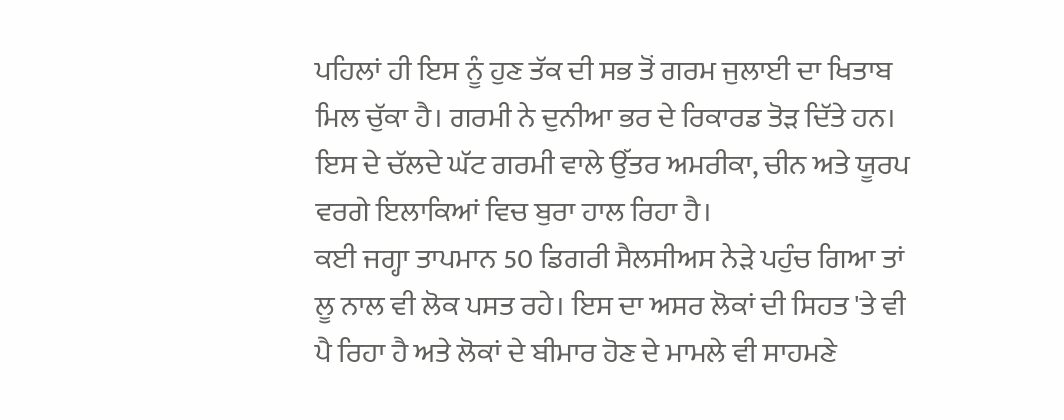ਪਹਿਲਾਂ ਹੀ ਇਸ ਨੂੰ ਹੁਣ ਤੱਕ ਦੀ ਸਭ ਤੋਂ ਗਰਮ ਜੁਲਾਈ ਦਾ ਖਿਤਾਬ ਮਿਲ ਚੁੱਕਾ ਹੈ। ਗਰਮੀ ਨੇ ਦੁਨੀਆ ਭਰ ਦੇ ਰਿਕਾਰਡ ਤੋੜ ਦਿੱਤੇ ਹਨ। ਇਸ ਦੇ ਚੱਲਦੇ ਘੱਟ ਗਰਮੀ ਵਾਲੇ ਉੱਤਰ ਅਮਰੀਕਾ, ਚੀਨ ਅਤੇ ਯੂਰਪ ਵਰਗੇ ਇਲਾਕਿਆਂ ਵਿਚ ਬੁਰਾ ਹਾਲ ਰਿਹਾ ਹੈ।
ਕਈ ਜਗ੍ਹਾ ਤਾਪਮਾਨ 50 ਡਿਗਰੀ ਸੈਲਸੀਅਸ ਨੇੜੇ ਪਹੁੰਚ ਗਿਆ ਤਾਂ ਲੂ ਨਾਲ ਵੀ ਲੋਕ ਪਸਤ ਰਹੇ। ਇਸ ਦਾ ਅਸਰ ਲੋਕਾਂ ਦੀ ਸਿਹਤ 'ਤੇ ਵੀ ਪੈ ਰਿਹਾ ਹੈ ਅਤੇ ਲੋਕਾਂ ਦੇ ਬੀਮਾਰ ਹੋਣ ਦੇ ਮਾਮਲੇ ਵੀ ਸਾਹਮਣੇ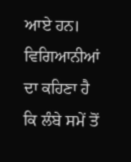ਆਏ ਹਨ। ਵਿਗਿਆਨੀਆਂ ਦਾ ਕਹਿਣਾ ਹੈ ਕਿ ਲੰਬੇ ਸਮੇਂ ਤੋਂ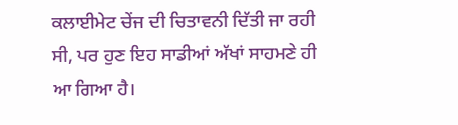ਕਲਾਈਮੇਟ ਚੇਂਜ ਦੀ ਚਿਤਾਵਨੀ ਦਿੱਤੀ ਜਾ ਰਹੀ ਸੀ, ਪਰ ਹੁਣ ਇਹ ਸਾਡੀਆਂ ਅੱਖਾਂ ਸਾਹਮਣੇ ਹੀ ਆ ਗਿਆ ਹੈ।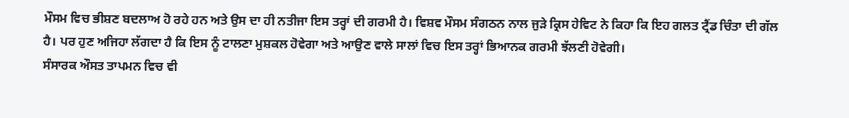ਮੌਸਮ ਵਿਚ ਭੀਸ਼ਣ ਬਦਲਾਅ ਹੋ ਰਹੇ ਹਨ ਅਤੇ ਉਸ ਦਾ ਹੀ ਨਤੀਜਾ ਇਸ ਤਰ੍ਹਾਂ ਦੀ ਗਰਮੀ ਹੈ। ਵਿਸ਼ਵ ਮੌਸਮ ਸੰਗਠਨ ਨਾਲ ਜੁੜੇ ਕ੍ਰਿਸ ਹੇਵਿਟ ਨੇ ਕਿਹਾ ਕਿ ਇਹ ਗਲਤ ਟ੍ਰੈਂਡ ਚਿੰਤਾ ਦੀ ਗੱਲ ਹੈ। ਪਰ ਹੁਣ ਅਜਿਹਾ ਲੱਗਦਾ ਹੈ ਕਿ ਇਸ ਨੂੰ ਟਾਲਣਾ ਮੁਸ਼ਕਲ ਹੋਵੇਗਾ ਅਤੇ ਆਉਣ ਵਾਲੇ ਸਾਲਾਂ ਵਿਚ ਇਸ ਤਰ੍ਹਾਂ ਭਿਆਨਕ ਗਰਮੀ ਝੱਲਣੀ ਹੋਵੇਗੀ।
ਸੰਸਾਰਕ ਔਸਤ ਤਾਪਮਨ ਵਿਚ ਵੀ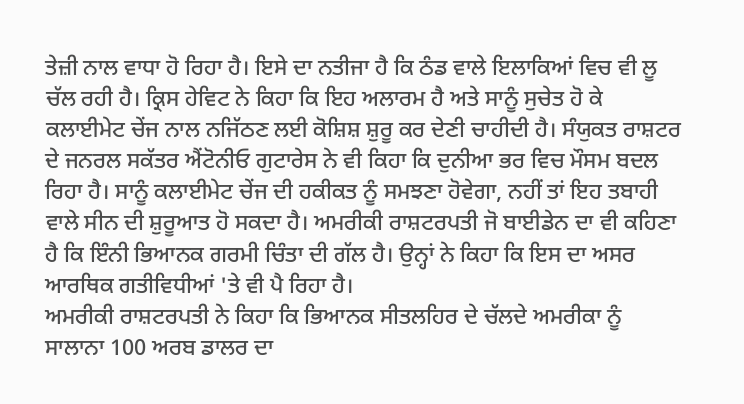ਤੇਜ਼ੀ ਨਾਲ ਵਾਧਾ ਹੋ ਰਿਹਾ ਹੈ। ਇਸੇ ਦਾ ਨਤੀਜਾ ਹੈ ਕਿ ਠੰਡ ਵਾਲੇ ਇਲਾਕਿਆਂ ਵਿਚ ਵੀ ਲੂ ਚੱਲ ਰਹੀ ਹੈ। ਕ੍ਰਿਸ ਹੇਵਿਟ ਨੇ ਕਿਹਾ ਕਿ ਇਹ ਅਲਾਰਮ ਹੈ ਅਤੇ ਸਾਨੂੰ ਸੁਚੇਤ ਹੋ ਕੇ ਕਲਾਈਮੇਟ ਚੇਂਜ ਨਾਲ ਨਜਿੱਠਣ ਲਈ ਕੋਸ਼ਿਸ਼ ਸ਼ੁਰੂ ਕਰ ਦੇਣੀ ਚਾਹੀਦੀ ਹੈ। ਸੰਯੁਕਤ ਰਾਸ਼ਟਰ ਦੇ ਜਨਰਲ ਸਕੱਤਰ ਐਂਟੋਨੀਓ ਗੁਟਾਰੇਸ ਨੇ ਵੀ ਕਿਹਾ ਕਿ ਦੁਨੀਆ ਭਰ ਵਿਚ ਮੌਸਮ ਬਦਲ ਰਿਹਾ ਹੈ। ਸਾਨੂੰ ਕਲਾਈਮੇਟ ਚੇਂਜ ਦੀ ਹਕੀਕਤ ਨੂੰ ਸਮਝਣਾ ਹੋਵੇਗਾ, ਨਹੀਂ ਤਾਂ ਇਹ ਤਬਾਹੀ ਵਾਲੇ ਸੀਨ ਦੀ ਸ਼ੁਰੂਆਤ ਹੋ ਸਕਦਾ ਹੈ। ਅਮਰੀਕੀ ਰਾਸ਼ਟਰਪਤੀ ਜੋ ਬਾਈਡੇਨ ਦਾ ਵੀ ਕਹਿਣਾ ਹੈ ਕਿ ਇੰਨੀ ਭਿਆਨਕ ਗਰਮੀ ਚਿੰਤਾ ਦੀ ਗੱਲ ਹੈ। ਉਨ੍ਹਾਂ ਨੇ ਕਿਹਾ ਕਿ ਇਸ ਦਾ ਅਸਰ ਆਰਥਿਕ ਗਤੀਵਿਧੀਆਂ 'ਤੇ ਵੀ ਪੈ ਰਿਹਾ ਹੈ।
ਅਮਰੀਕੀ ਰਾਸ਼ਟਰਪਤੀ ਨੇ ਕਿਹਾ ਕਿ ਭਿਆਨਕ ਸੀਤਲਹਿਰ ਦੇ ਚੱਲਦੇ ਅਮਰੀਕਾ ਨੂੰ ਸਾਲਾਨਾ 100 ਅਰਬ ਡਾਲਰ ਦਾ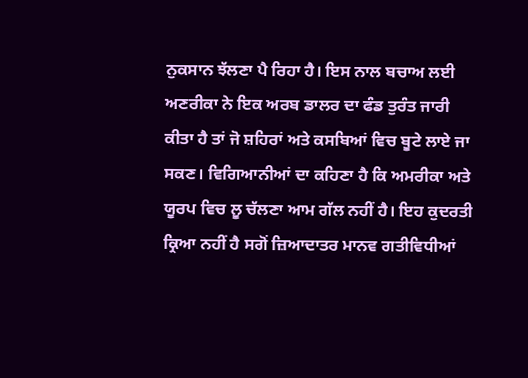ਨੁਕਸਾਨ ਝੱਲਣਾ ਪੈ ਰਿਹਾ ਹੈ। ਇਸ ਨਾਲ ਬਚਾਅ ਲਈ ਅਣਰੀਕਾ ਨੇ ਇਕ ਅਰਬ ਡਾਲਰ ਦਾ ਫੰਡ ਤੁਰੰਤ ਜਾਰੀ ਕੀਤਾ ਹੈ ਤਾਂ ਜੋ ਸ਼ਹਿਰਾਂ ਅਤੇ ਕਸਬਿਆਂ ਵਿਚ ਬੂਟੇ ਲਾਏ ਜਾ ਸਕਣ। ਵਿਗਿਆਨੀਆਂ ਦਾ ਕਹਿਣਾ ਹੈ ਕਿ ਅਮਰੀਕਾ ਅਤੇ ਯੂਰਪ ਵਿਚ ਲੂ ਚੱਲਣਾ ਆਮ ਗੱਲ ਨਹੀਂ ਹੈ। ਇਹ ਕੁਦਰਤੀ ਕ੍ਰਿਆ ਨਹੀਂ ਹੈ ਸਗੋਂ ਜ਼ਿਆਦਾਤਰ ਮਾਨਵ ਗਤੀਵਿਧੀਆਂ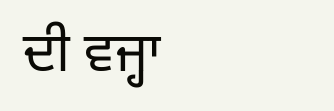ਦੀ ਵਜ੍ਹਾ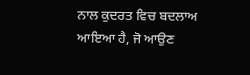ਨਾਲ ਕੁਦਰਤ ਵਿਚ ਬਦਲਾਅ ਆਇਆ ਹੈ, ਜੋ ਆਉਣ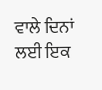ਵਾਲੇ ਦਿਨਾਂ ਲਈ ਇਕ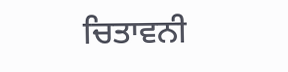ਚਿਤਾਵਨੀ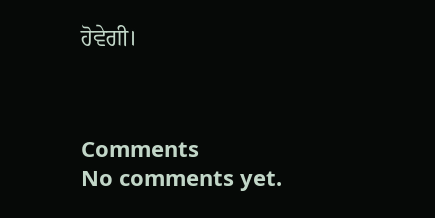ਹੋਵੇਗੀ।



Comments
No comments yet.